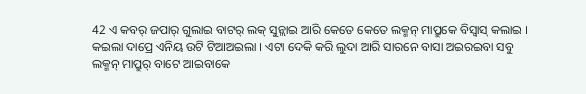42 ଏ କବର୍ ଜପାର୍ ଗୁଲାଇ ବାଟର୍ ଲକ୍ ସୁନ୍ଲାଇ ଆରି କେତେ କେତେ ଲକ୍ମନ୍ ମାପ୍ରୁକେ ବିସ୍ବାସ୍ କଲାଇ ।
କଇଲା ଦାପ୍ରେ ଏନିୟ ଉଟି ଟିଆଅଇଲା । ଏଟା ଦେକି କରି ଲୁଦା ଆରି ସାରନେ ବାସା ଅଇରଇବା ସବୁ ଲକ୍ମନ୍ ମାପ୍ରୁର୍ ବାଟେ ଆଇବାକେ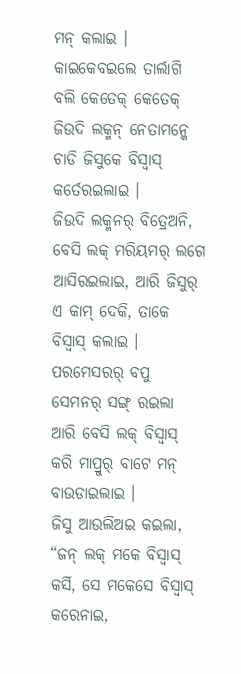ମନ୍ କଲାଇ ।
କାଇକେବଇଲେ ତାର୍ଲାଗି ବଲି କେତେକ୍ କେତେକ୍ ଜିଉଦି ଲକ୍ମନ୍ ନେତାମନ୍କେ ଚାଡି ଜିସୁକେ ବିସ୍ବାସ୍ କର୍ତେରଇଲାଇ ।
ଜିଉଦି ଲକ୍ମନର୍ ବିତ୍ରେଅନି, ବେସି ଲକ୍ ମରିୟମର୍ ଲଗେ ଆସିରଇଲାଇ, ଆରି ଜିସୁର୍ ଏ କାମ୍ ଦେକି, ତାକେ ବିସ୍ବାସ୍ କଲାଇ ।
ପରମେସରର୍ ବପୁ ସେମନର୍ ସଙ୍ଗ୍ ରଇଲା ଆରି ବେସି ଲକ୍ ବିସ୍ବାସ୍ କରି ମାପ୍ରୁର୍ ବାଟେ ମନ୍ ବାଉଡାଇଲାଇ ।
ଜିସୁ ଆଉଲିଅଇ କଇଲା, “ଜନ୍ ଲକ୍ ମକେ ବିସ୍ବାସ୍ କର୍ସି, ସେ ମକେସେ ବିସ୍ବାସ୍ କରେନାଇ,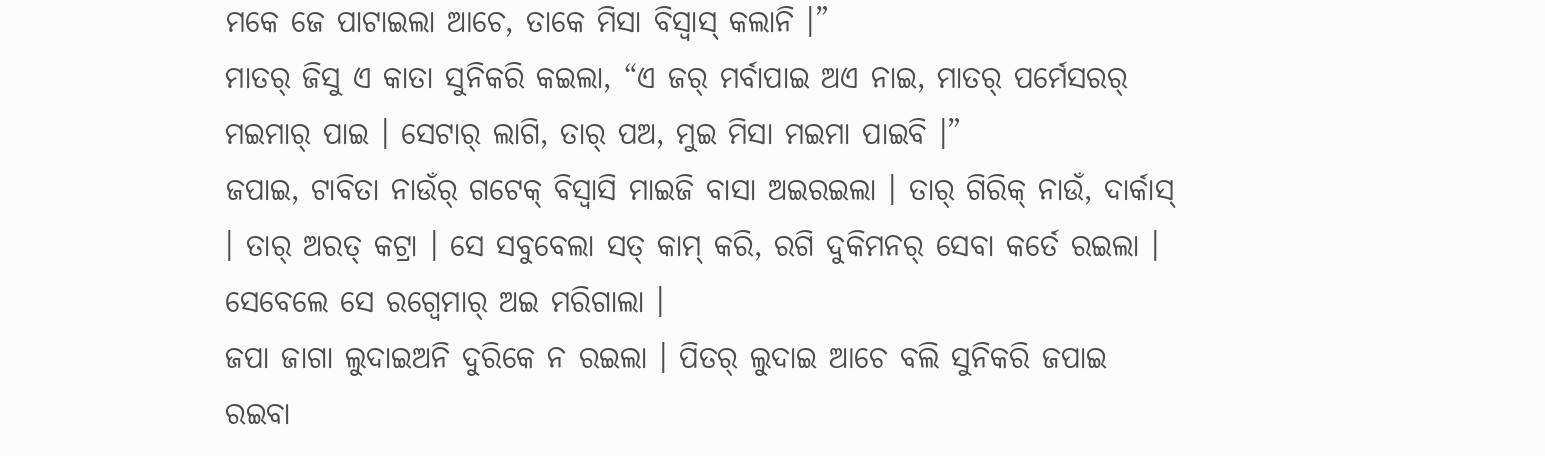ମକେ ଜେ ପାଟାଇଲା ଆଚେ, ତାକେ ମିସା ବିସ୍ବାସ୍ କଲାନି ।”
ମାତର୍ ଜିସୁ ଏ କାତା ସୁନିକରି କଇଲା, “ଏ ଜର୍ ମର୍ବାପାଇ ଅଏ ନାଇ, ମାତର୍ ପର୍ମେସରର୍ ମଇମାର୍ ପାଇ । ସେଟାର୍ ଲାଗି, ତାର୍ ପଅ, ମୁଇ ମିସା ମଇମା ପାଇବି ।”
ଜପାଇ, ଟାବିତା ନାଉଁର୍ ଗଟେକ୍ ବିସ୍ବାସି ମାଇଜି ବାସା ଅଇରଇଲା । ତାର୍ ଗିରିକ୍ ନାଉଁ, ଦାର୍କାସ୍ । ତାର୍ ଅରତ୍ କଟ୍ରା । ସେ ସବୁବେଲା ସତ୍ କାମ୍ କରି, ରଗି ଦୁକିମନର୍ ସେବା କର୍ତେ ରଇଲା । ସେବେଲେ ସେ ରଗ୍ବେମାର୍ ଅଇ ମରିଗାଲା ।
ଜପା ଜାଗା ଲୁଦାଇଅନି ଦୁରିକେ ନ ରଇଲା । ପିତର୍ ଲୁଦାଇ ଆଚେ ବଲି ସୁନିକରି ଜପାଇ ରଇବା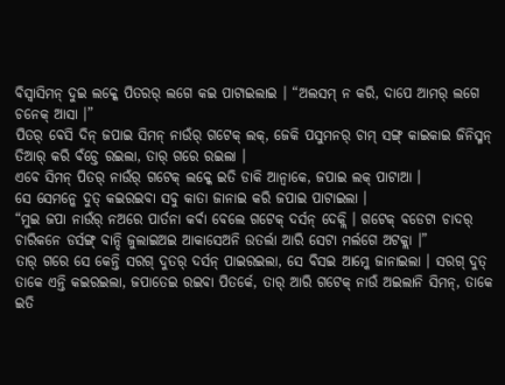ବିସ୍ବାସିମନ୍ ଦୁଇ ଲକ୍କେ ପିତରର୍ ଲଗେ କଇ ପାଟାଇଲାଇ । “ଅଲସମ୍ ନ କରି, ଦାପେ ଆମର୍ ଲଗେ ଚନେକ୍ ଆସା ।”
ପିତର୍ ବେସି ଦିନ୍ ଜପାଇ ସିମନ୍ ନାଉଁର୍ ଗଟେକ୍ ଲକ୍, ଜେକି ପସୁମନର୍ ଚାମ୍ ସଙ୍ଗ୍ କାଇକାଇ ଜିନିସ୍ମନ୍ ତିଆର୍ କରି ବଁଚ୍ତେ ରଇଲା, ତାର୍ ଗରେ ରଇଲା ।
ଏବେ ସିମନ୍ ପିତର୍ ନାଉଁର୍ ଗଟେକ୍ ଲକ୍କେ ଇତି ଡାକି ଆନ୍ବାକେ, ଜପାଇ ଲକ୍ ପାଟାଆ ।
ସେ ସେମନ୍କେ ଦୁତ୍ କଇରଇବା ସବୁ କାତା ଜାନାଇ କରି ଜପାଇ ପାଟାଇଲା ।
“ମୁଇ ଜପା ନାଉଁର୍ ନଅରେ ପାର୍ତନା କର୍ବା ବେଲେ ଗଟେକ୍ ଦର୍ସନ୍ ଦେକ୍ଲି । ଗଟେକ୍ ବଡେଟା ଚାଦର୍ ଚାରିକନେ ଡର୍ସଙ୍ଗ୍ ବାନ୍ଦି ଜୁଲାଇଅଇ ଆକାସେଅନି ଉତର୍ଲା ଆରି ସେଟା ମର୍ଲଗେ ଅଟକ୍ଲା ।”
ତାର୍ ଗରେ ସେ କେନ୍ତି ସରଗ୍ ଦୁତର୍ ଦର୍ସନ୍ ପାଇରଇଲା, ସେ ବିସଇ ଆମ୍କେ ଜାନାଇଲା । ସରଗ୍ ଦୁତ୍ ତାକେ ଏନ୍ତି କଇରଇଲା, ଜପାତେଇ ରଇବା ପିତର୍କେ, ତାର୍ ଆରି ଗଟେକ୍ ନାଉଁ ଅଇଲାନି ସିମନ୍, ତାକେ ଇତି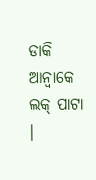ଡାକି ଆନ୍ବାକେ ଲକ୍ ପାଟା ।